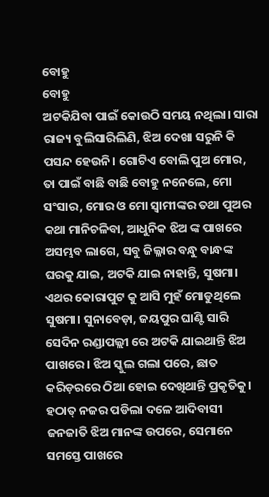ବୋହୁ
ବୋହୁ
ଅଟକିଯିବା ପାଇଁ କୋଉଠି ସମୟ ନଥିଲା। ସାରା ରାଜ୍ୟ ବୁଲିସାରିଲିଣି, ଝିଅ ଦେଖା ସରୁନି କି ପସନ୍ଦ ହେଉନି। ଗୋଟିଏ ବୋଲି ପୁଅ ମୋର, ତା ପାଇଁ ବାଛି ବାଛି ବୋହୁ ନନେଲେ, ମୋ ସଂସାର, ମୋର ଓ ମୋ ସ୍ୱାମୀଙ୍କର ତଥା ପୁଅର କଥା ମାନିଚଳିବା, ଆଧୁନିକ ଝିଅ ଙ୍କ ପାଖରେ ଅସମ୍ଭବ ଲାଗେ, ସବୁ ଜିଲ୍ଳାର ବନ୍ଧୁ ବାନ୍ଧଙ୍କ ଘରକୁ ଯାଇ, ଅଟକି ଯାଇ ନାହାନ୍ତି, ସୁଷମା। ଏଥର କୋରାପୁଟ କୁ ଆସି ମୁହଁ ମୋଡୁଥିଲେ ସୁଷମା। ସୁନାବେଡ଼ା, ଜୟପୁର ଘାଣ୍ଟି ସାରି ସେଦିନ ରଣ୍ଡାପଲ୍ଲୀ ରେ ଅଟକି ଯାଇଥାନ୍ତି ଝିଅ ପାଖରେ। ଝିଅ ସ୍କୁଲ ଗଲା ପରେ, ଛାତ କରିଡ଼ରରେ ଠିଆ ହୋଇ ଦେଖିଥାନ୍ତି ପ୍ରକୃତିକୁ। ହଠାତ୍ ନଜର ପଡିଲା ଦଳେ ଆଦିବାସୀ ଜନଜାତି ଝିଅ ମାନଙ୍କ ଉପରେ, ସେମାନେ ସମସ୍ତେ ପାଖରେ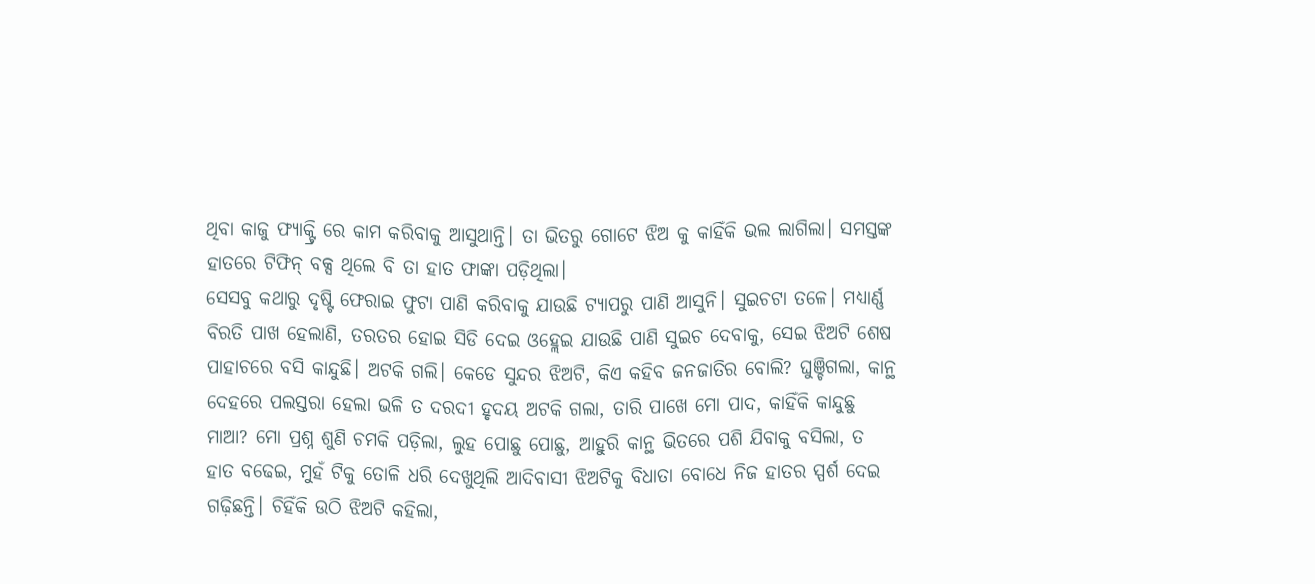ଥିବା କାଜୁ ଫ୍ୟାକ୍ଟ୍ରି ରେ କାମ କରିବାକୁ ଆସୁଥାନ୍ତି। ତା ଭିତରୁ ଗୋଟେ ଝିଅ କୁ କାହିଁକି ଭଲ ଲାଗିଲା। ସମସ୍ତଙ୍କ ହାତରେ ଟିଫିନ୍ ବକ୍ସ ଥିଲେ ବି ତା ହାତ ଫାଙ୍କା ପଡ଼ିଥିଲା।
ସେସବୁ କଥାରୁ ଦୃଷ୍ଟି ଫେରାଇ ଫୁଟା ପାଣି କରିବାକୁ ଯାଉଛି ଟ୍ୟାପରୁ ପାଣି ଆସୁନି। ସୁଇଚଟା ତଳେ। ମଧ୍ୟାର୍ଣ୍ଣ ବିରତି ପାଖ ହେଲାଣି, ତରତର ହୋଇ ସିଡି ଦେଇ ଓହ୍ଲେଇ ଯାଉଛି ପାଣି ସୁଇଚ ଦେବାକୁ, ସେଇ ଝିଅଟି ଶେଷ ପାହାଚରେ ବସି କାନ୍ଦୁଛି। ଅଟକି ଗଲି। କେଡେ ସୁନ୍ଦର ଝିଅଟି, କିଏ କହିବ ଜନଜାତିର ବୋଲି? ଘୁଞ୍ଚିଗଲା, କାନ୍ଥ ଦେହରେ ପଲସ୍ତରା ହେଲା ଭଳି ତ ଦରଦୀ ହୃଦୟ ଅଟକି ଗଲା, ତାରି ପାଖେ ମୋ ପାଦ, କାହିଁକି କାନ୍ଦୁଛୁ ମାଆ? ମୋ ପ୍ରଶ୍ନ ଶୁଣି ଚମକି ପଡ଼ିଲା, ଲୁହ ପୋଛୁ ପୋଛୁ, ଆହୁରି କାନ୍ଥ ଭିତରେ ପଶି ଯିବାକୁ ବସିଲା, ତ ହାତ ବଢେଇ, ମୁହଁ ଟିକୁ ତୋଳି ଧରି ଦେଖୁଥିଲି ଆଦିବାସୀ ଝିଅଟିକୁ ବିଧାତା ବୋଧେ ନିଜ ହାତର ସ୍ପର୍ଶ ଦେଇ ଗଢ଼ିଛନ୍ତି। ଚିହିଁକି ଉଠି ଝିଅଟି କହିଲା,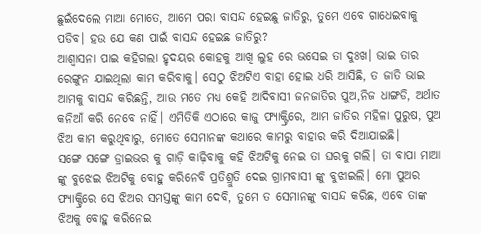ଛୁଇଁଦେଲେ ମାଆ ମୋତେ, ଆମେ ପରା ବାସନ୍ଦ ହେଇଛୁ ଜାତିରୁ, ତୁମେ ଏବେ ଗାଧେଇବାକୁ ପଡିବ। ହଉ ଯେ କଣ ପାଇଁ ବାସନ୍ଦ ହେଇଛ ଜାତିରୁ?
ଆଶ୍ୱାସନା ପାଇ କହିଗଲା ହୃଦୟର କୋହକୁ ଆଖି ଲୁହ ରେ ଭସେଇ ତା ଦୁଃଖ। ଭାଇ ତାର ରେଙ୍ଗୁନ ଯାଇଥିଲା କାମ କରିବାକୁ। ସେଠୁ ଝିଅଟିଏ ବାହା ହୋଇ ଧରି ଆସିଛି, ତ ଜାତି ଭାଇ ଆମକୁ ବାସନ୍ଦ କରିଛନ୍ତି, ଆଉ ମତେ ମଧ୍ୟ କେହି ଆଦିବାସୀ ଜନଜାତିର ପୁଅ,ନିଜ ଧାଙ୍ଗଡି, ଅର୍ଥାତ କନିଆଁ କରି ନେବେ ନାହିଁ। ଏମିତିକି ଏଠାରେ କାଜୁ ଫ୍ୟାକ୍ଟ୍ରିରେ, ଆମ ଜାତିର ମହିଳା ପୁରୁଷ, ପୁଅ ଝିଅ କାମ କରୁଥିବାରୁ, ମୋତେ ସେମାନଙ୍କ କଥାରେ କାମରୁ ବାହାର କରି ଦିଆଯାଇଛି।
ସଙ୍ଗେ ସଙ୍ଗେ ଡ୍ରାଇଭର କୁ ଗାଡ଼ି କାଢ଼ିବାକୁ କହି ଝିଅଟିକୁ ନେଇ ତା ଘରକୁ ଗଲି। ତା ବାପା ମାଆ ଙ୍କୁ ବୁଝେଇ ଝିଅଟିକୁ ବୋହୁ କରିନେବି ପ୍ରତିଶ୍ରୁତି ଦେଇ ଗ୍ରାମବାସୀ ଙ୍କୁ ବୁଝାଇଲି। ମୋ ପୁଅର ଫ୍ୟାକ୍ଟ୍ରିରେ ସେ ଝିଅର ସମସ୍ତଙ୍କୁ କାମ ଦେବି, ତୁମେ ତ ସେମାନଙ୍କୁ ବାସନ୍ଦ କରିଛ, ଏବେ ତାଙ୍କ ଝିଅକୁ ବୋହୁ କରିନେଇ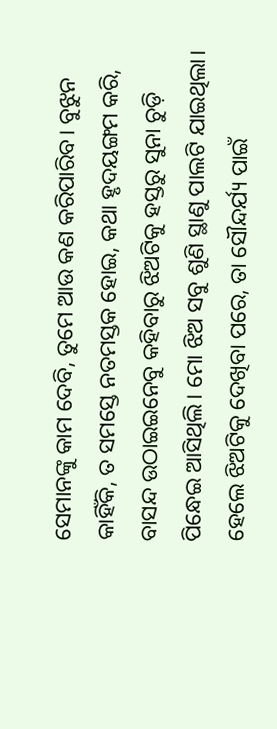ସେମାନଙ୍କୁ କାମ ଦେବି, ତୁମେ ଆଉ କଣ କରିପାରିବ। ବୁଝୁନ କାହିଁକି, ତ ସମସ୍ତେ ନତମସ୍ତକ ହୋଇ, କଥା ହୃଦୟଙ୍ଗମ କରି, ବାସନ୍ଦ ଉଠାଇଇନେବୁ କହିବାରୁ ଝିଅଟିକୁ ହସ୍ତରୁ ସୁନା ଚୁଡ଼ି ପିନ୍ଧେଇ ଆସିଥିଲି। ମୋ ଝିଅ ସବୁ ଶୁଣି ସ୍ଥାଣୁ ପାଲଟି ଯାଇଥିଲା। ହେଲେ ଝିଅଟିକୁ ଦେଖିବା ପରେ, ତା ସୌନ୍ଦର୍ଯ୍ୟ ପାଇଁ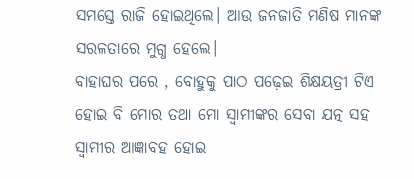ସମସ୍ତେ ରାଜି ହୋଇଥିଲେ। ଆଉ ଜନଜାତି ମଣିଷ ମାନଙ୍କ ସରଳତାରେ ମୁଗ୍ଧ ହେଲେ।
ବାହାଘର ପରେ , ବୋହୁକୁ ପାଠ ପଢ଼େଇ ଶିକ୍ଷୟତ୍ରୀ ଟିଏ ହୋଇ ବି ମୋର ତଥା ମୋ ସ୍ୱାମୀଙ୍କର ସେବା ଯତ୍ନ ସହ ସ୍ୱାମୀର ଆଜ୍ଞାବହ ହୋଇ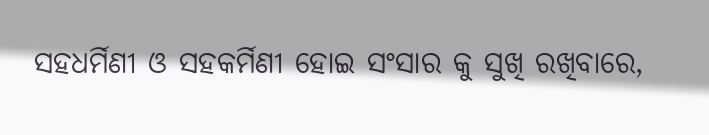ସହଧର୍ମିଣୀ ଓ ସହକର୍ମିଣୀ ହୋଇ ସଂସାର କୁ ସୁଖି ରଖିବାରେ,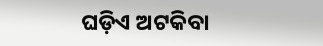ଘଡ଼ିଏ ଅଟକିବା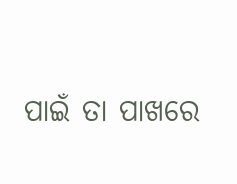ପାଇଁ ତା ପାଖରେ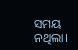ସମୟ ନଥିଲା।